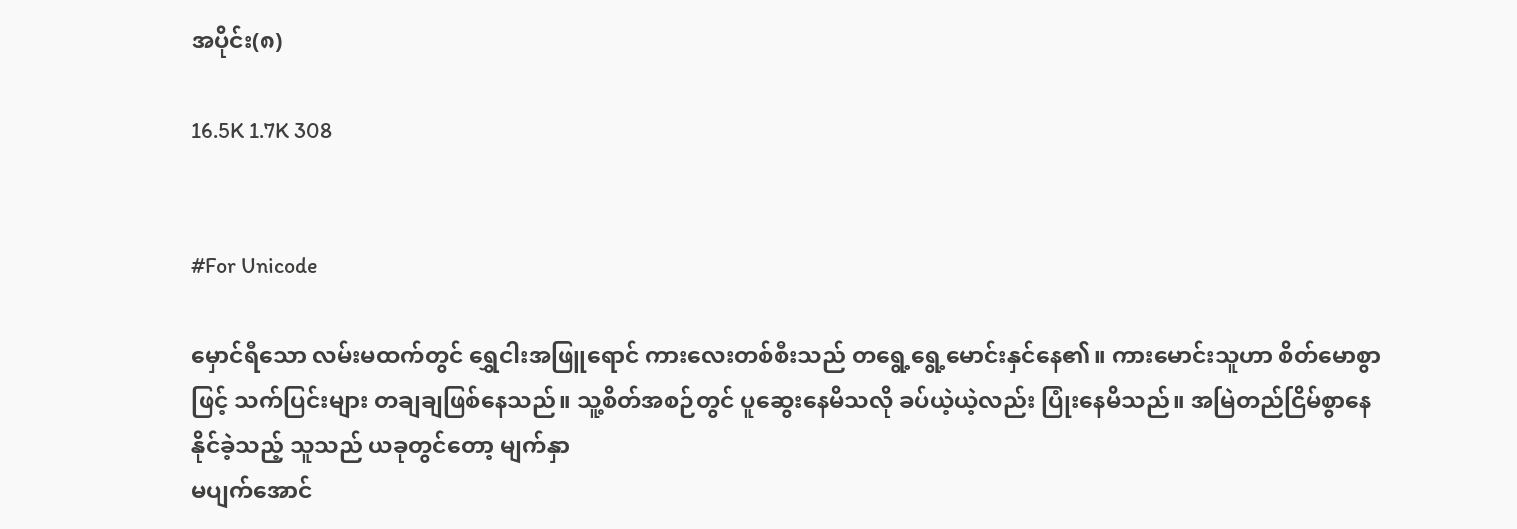အပိုင်း(၈)

16.5K 1.7K 308


#For Unicode

မှောင်ရီသော လမ်းမထက်တွင် ရွှေငါးအဖြူရောင် ကားလေးတစ်စီးသည် တရွေ့ရွေ့မောင်းနှင်နေ၏။ ကားမောင်းသူဟာ စိတ်မောစွာဖြင့် သက်ပြင်းများ တချချဖြစ်နေသည်။ သူ့စိတ်အစဉ်တွင် ပူဆွေးနေမိသလို ခပ်ယဲ့ယဲ့လည်း ပြုံးနေမိသည်။ အမြဲတည်ငြိမ်စွာနေနိုင်ခဲ့သည့် သူသည် ယခုတွင်တော့ မျက်နှာ
မပျက်အောင်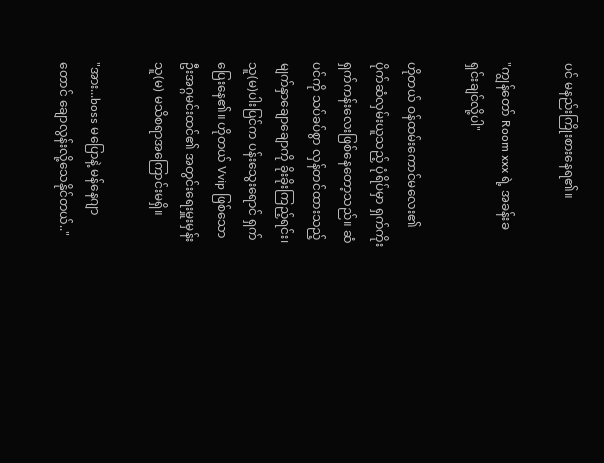ပင် မနည်းကြိုးစားနေရ၏။

"ကျွန်တော် Room xxx ရဲ့ အခန်းခ ရှင်းချင်လို့ပါ"

ဟိုတယ် ဝန်ထမ်းကောင်မလေး၏ ပိုက်ဆံလှမ်းယူသည့် ပုံရိပ်မှာ ရှက်ကိုးရှက်ကန်းလေးဖြစ်နေတော့သည်။ ဆံပင်ကို သပ်ခပ်စွာ လှန်တင်ထားသည့် မျက်နှာချောချောကို ခိုးခိုးကြည့်ရင်း၊ သူ(မ)ပါးပြင်က ပန်းသွေးရောင် ရှက်ပြေးနေ၏။ ဟိုတယ် Vvip ဖြစ်သော ဦးအဂ္ဂမင်းထင်၏ အတွင်းရေးမှူးမှန်း သူ(မ) မသိစရာအကြောင်းမရှိ။

"အား...boss မပြောနဲ့ မန်နေဂျာတောင် ချောလွန်းလို့သေနိုင်တယ်.."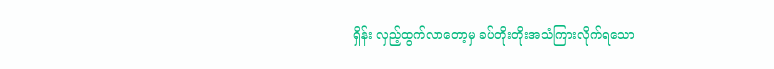ရှိန်း လှည့်ထွက်လာတော့မှ ခပ်တိုးတိုးအသံကြားလိုက်ရသော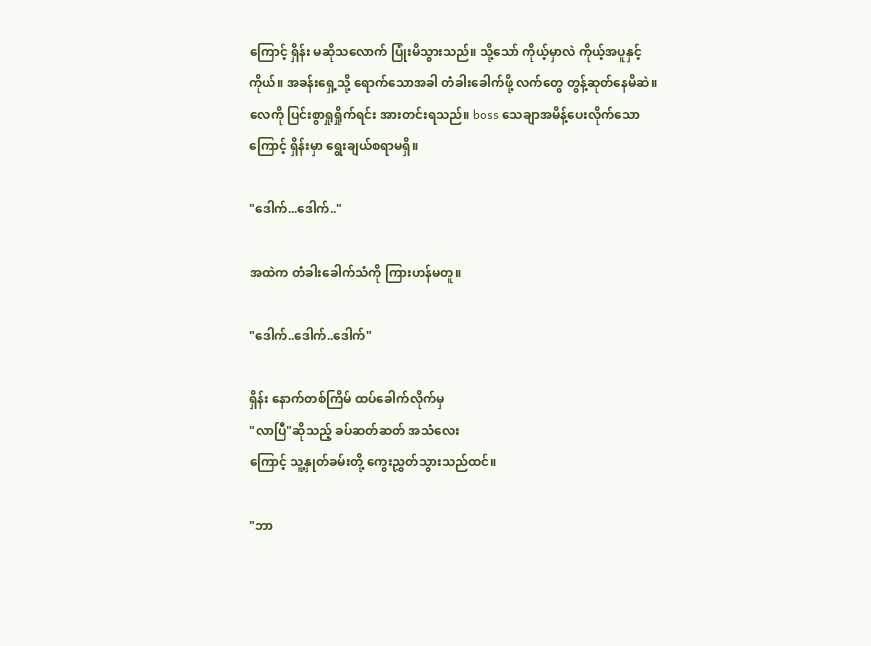ကြောင့် ရှိန်း မဆိုသလောက် ပြုံးမိသွားသည်။ သို့သော် ကိုယ့်မှာလဲ ကိုယ့်အပူနှင့် ကိုယ်။ အခန်းရှေ့သို့ ရောက်သောအခါ တံခါးခေါက်ဖို့ လက်တွေ တွန့်ဆုတ်နေမိဆဲ။ လေကို ပြင်းစွာရှုရှိုက်ရင်း အားတင်းရသည်။ boss သေချာအမိန့်ပေးလိုက်သောကြောင့် ရှိန်းမှာ ရွေးချယ်စရာမရှိ။

"ဒေါက်...ဒေါက်.."

အထဲက တံခါးခေါက်သံကို ကြားဟန်မတူ။

"ဒေါက်..ဒေါက်..ဒေါက်"

ရှိန်း နောက်တစ်ကြိမ် ထပ်ခေါက်လိုက်မှ
"လာပြီ"ဆိုသည့် ခပ်ဆတ်ဆတ် အသံလေး
ကြောင့် သူ့နှုတ်ခမ်းတို့ ကွေးညွှတ်သွားသည်ထင်။

"ဘာ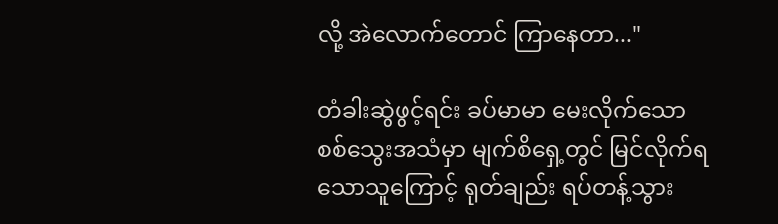လို့ အဲလောက်တောင် ကြာနေတာ..."

တံခါးဆွဲဖွင့်ရင်း ခပ်မာမာ မေးလိုက်သော
စစ်သွေးအသံမှာ မျက်စိရှေ့တွင် မြင်လိုက်ရသောသူကြောင့် ရုတ်ချည်း ရပ်တန့်သွား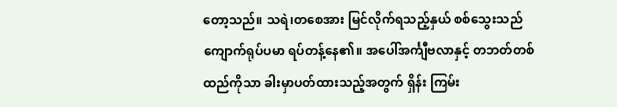တော့သည်။ သရဲ၊တစေအား မြင်လိုက်ရသည့်နှယ် စစ်သွေးသည် ကျောက်ရုပ်ပမာ ရပ်တန့်နေ၏။ အပေါ်အင်္ကျီဗလာနှင့် တဘတ်တစ်ထည်ကိုသာ ခါးမှာပတ်ထားသည့်အတွက် ရှိန်း ကြမ်း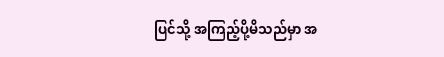ပြင်သို့ အကြည့်ပို့မိသည်မှာ အ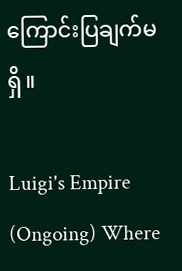ကြောင်းပြချက်မရှိ။

Luigi's Empire (Ongoing) Where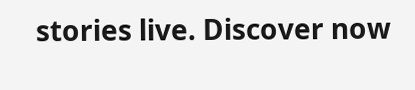stories live. Discover now